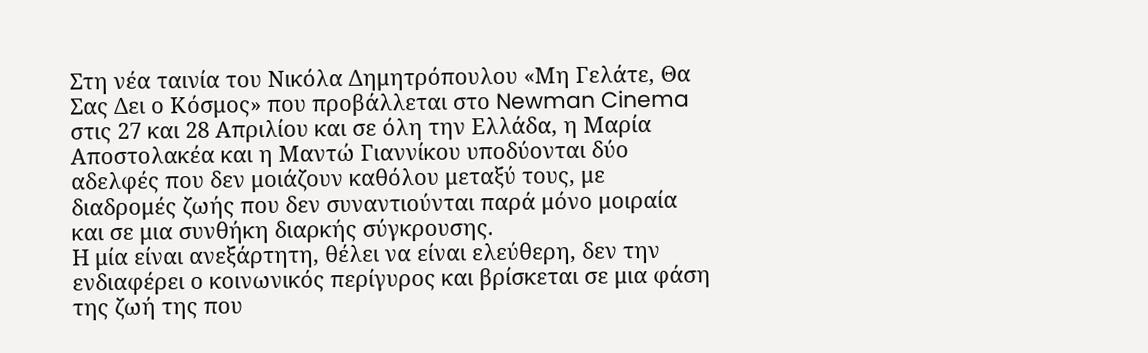Στη νέα ταινία του Νικόλα Δημητρόπουλου «Μη Γελάτε, Θα Σας Δει ο Κόσμος» που προβάλλεται στο Newman Cinema στις 27 και 28 Απριλίου και σε όλη την Ελλάδα, η Μαρία Αποστολακέα και η Μαντώ Γιαννίκου υποδύονται δύο αδελφές που δεν μοιάζουν καθόλου μεταξύ τους, με διαδρομές ζωής που δεν συναντιούνται παρά μόνο μοιραία και σε μια συνθήκη διαρκής σύγκρουσης.
Η μία είναι ανεξάρτητη, θέλει να είναι ελεύθερη, δεν την ενδιαφέρει ο κοινωνικός περίγυρος και βρίσκεται σε μια φάση της ζωή της που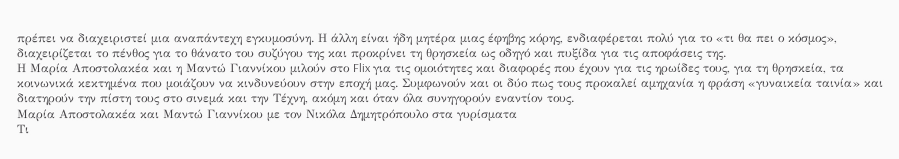πρέπει να διαχειριστεί μια αναπάντεχη εγκυμοσύνη. Η άλλη είναι ήδη μητέρα μιας έφηβης κόρης, ενδιαφέρεται πολύ για το «τι θα πει ο κόσμος», διαχειρίζεται το πένθος για το θάνατο του συζύγου της και προκρίνει τη θρησκεία ως οδηγό και πυξίδα για τις αποφάσεις της.
Η Μαρία Αποστολακέα και η Μαντώ Γιαννίκου μιλούν στο Flix για τις ομοιότητες και διαφορές που έχουν για τις ηρωίδες τους, για τη θρησκεία, τα κοινωνικά κεκτημένα που μοιάζουν να κινδυνεύουν στην εποχή μας. Συμφωνούν και οι δύο πως τους προκαλεί αμηχανία η φράση «γυναικεία ταινία» και διατηρούν την πίστη τους στο σινεμά και την Τέχνη, ακόμη και όταν όλα συνηγορούν εναντίον τους.
Μαρία Αποστολακέα και Μαντώ Γιαννίκου με τον Νικόλα Δημητρόπουλο στα γυρίσματα
Τι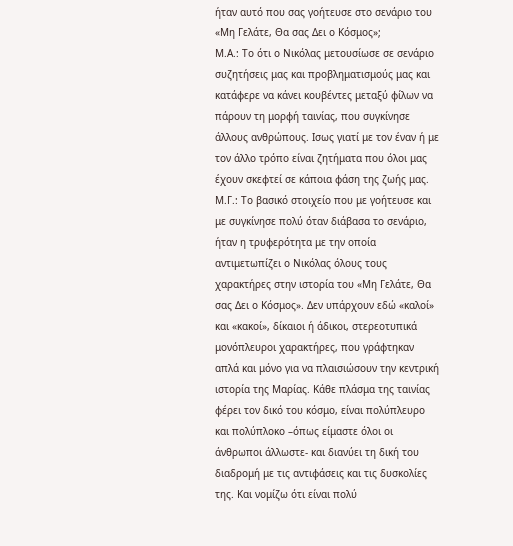ήταν αυτό που σας γοήτευσε στο σενάριο του «Μη Γελάτε, Θα σας Δει ο Κόσμος»;
Μ.Α.: Το ότι ο Νικόλας μετουσίωσε σε σενάριο συζητήσεις μας και προβληματισμούς μας και κατάφερε να κάνει κουβέντες μεταξύ φίλων να πάρουν τη μορφή ταινίας, που συγκίνησε άλλους ανθρώπους. Iσως γιατί με τον έναν ή με τον άλλο τρόπο είναι ζητήματα που όλοι μας έχουν σκεφτεί σε κάποια φάση της ζωής μας.
Μ.Γ.: Το βασικό στοιχείο που με γοήτευσε και με συγκίνησε πολύ όταν διάβασα το σενάριο, ήταν η τρυφερότητα με την οποία αντιμετωπίζει ο Νικόλας όλους τους χαρακτήρες στην ιστορία του «Μη Γελάτε, Θα σας Δει ο Κόσμος». Δεν υπάρχουν εδώ «καλοί» και «κακοί», δίκαιοι ή άδικοι, στερεοτυπικά μονόπλευροι χαρακτήρες, που γράφτηκαν απλά και μόνο για να πλαισιώσουν την κεντρική ιστορία της Μαρίας. Κάθε πλάσμα της ταινίας φέρει τον δικό του κόσμο, είναι πολύπλευρο και πολύπλοκο –όπως είμαστε όλοι οι άνθρωποι άλλωστε- και διανύει τη δική του διαδρομή με τις αντιφάσεις και τις δυσκολίες της. Και νομίζω ότι είναι πολύ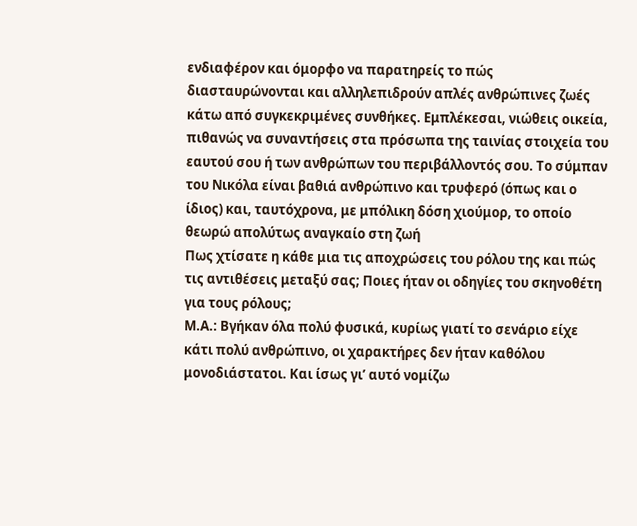ενδιαφέρον και όμορφο να παρατηρείς το πώς διασταυρώνονται και αλληλεπιδρούν απλές ανθρώπινες ζωές κάτω από συγκεκριμένες συνθήκες. Εμπλέκεσαι, νιώθεις οικεία, πιθανώς να συναντήσεις στα πρόσωπα της ταινίας στοιχεία του εαυτού σου ή των ανθρώπων του περιβάλλοντός σου. Το σύμπαν του Νικόλα είναι βαθιά ανθρώπινο και τρυφερό (όπως και ο ίδιος) και, ταυτόχρονα, με μπόλικη δόση χιούμορ, το οποίο θεωρώ απολύτως αναγκαίο στη ζωή
Πως χτίσατε η κάθε μια τις αποχρώσεις του ρόλου της και πώς τις αντιθέσεις μεταξύ σας; Ποιες ήταν οι οδηγίες του σκηνοθέτη για τους ρόλους;
Μ.Α.: Βγήκαν όλα πολύ φυσικά, κυρίως γιατί το σενάριο είχε κάτι πολύ ανθρώπινο, οι χαρακτήρες δεν ήταν καθόλου μονοδιάστατοι. Και ίσως γι’ αυτό νομίζω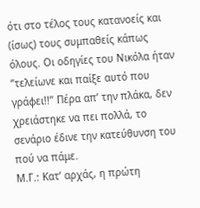ότι στο τέλος τους κατανοείς και (ίσως) τους συμπαθείς κάπως όλους. Οι οδηγίες του Νικόλα ήταν ‘’τελείωνε και παίξε αυτό που γράφει!!’’ Πέρα απ’ την πλάκα, δεν χρειάστηκε να πει πολλά, το σενάριο έδινε την κατεύθυνση του πού να πάμε.
Μ.Γ.: Κατ’ αρχάς, η πρώτη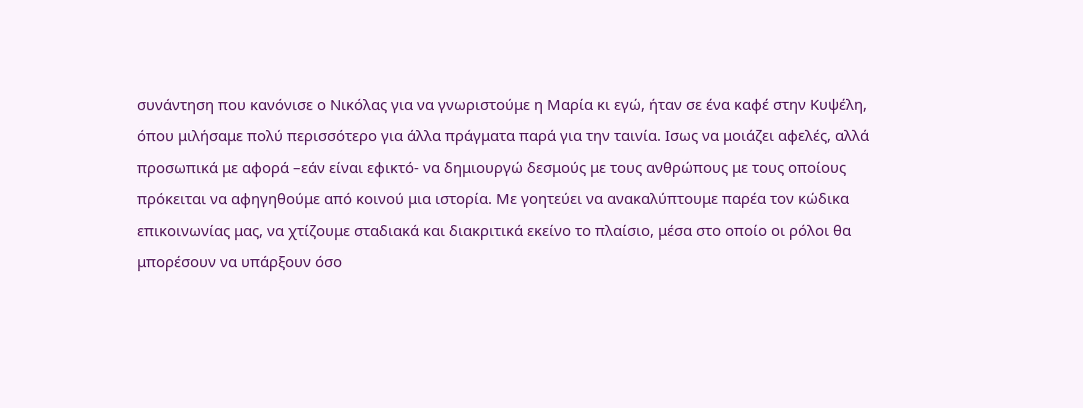συνάντηση που κανόνισε ο Νικόλας για να γνωριστούμε η Μαρία κι εγώ, ήταν σε ένα καφέ στην Κυψέλη, όπου μιλήσαμε πολύ περισσότερο για άλλα πράγματα παρά για την ταινία. Ισως να μοιάζει αφελές, αλλά προσωπικά με αφορά –εάν είναι εφικτό- να δημιουργώ δεσμούς με τους ανθρώπους με τους οποίους πρόκειται να αφηγηθούμε από κοινού μια ιστορία. Με γοητεύει να ανακαλύπτουμε παρέα τον κώδικα επικοινωνίας μας, να χτίζουμε σταδιακά και διακριτικά εκείνο το πλαίσιο, μέσα στο οποίο οι ρόλοι θα μπορέσουν να υπάρξουν όσο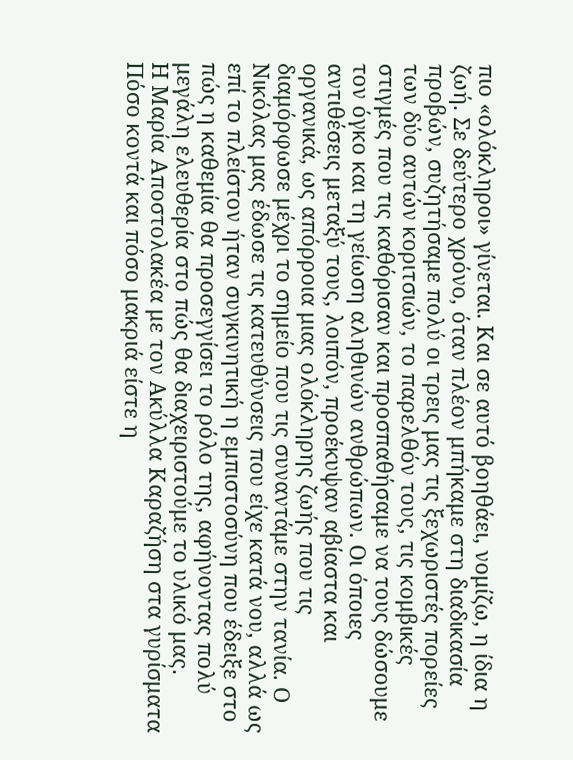πιο «ολόκληροι» γίνεται. Και σε αυτό βοηθάει, νομίζω, η ίδια η ζωή. Σε δεύτερο χρόνο, όταν πλέον μπήκαμε στη διαδικασία προβών, συζητήσαμε πολύ οι τρεις μας τις ξεχωριστές πορείες των δύο αυτών κοριτσιών, το παρελθόν τους, τις κομβικές στιγμές που τις καθόρισαν και προσπαθήσαμε να τους δώσουμε τον όγκο και τη γείωση αληθινών ανθρώπων. Οι όποιες αντιθέσεις μεταξύ τους, λοιπόν, προέκυψαν αβίαστα και οργανικά, ως απόρροια μιας ολόκληρης ζωής που τις διαμόρφωσε μέχρι το σημείο που τις συναντάμε στην τανία. Ο Νικόλας μας έδωσε τις κατευθύνσεις που είχε κατά νου, αλλά ως επί το πλείστον ήταν συγκινητική η εμπιστοσύνη που έδειξε στο πώς η καθεμία θα προσεγγίσει το ρόλο της, αφήνοντας πολύ μεγάλη ελευθερία στο πώς θα διαχειριστούμε το υλικό μας.
Η Μαρία Αποστολακέα με τον Ακύλλα Καραζήση στα γυρίσματα
Πόσο κοντά και πόσο μακριά είστε η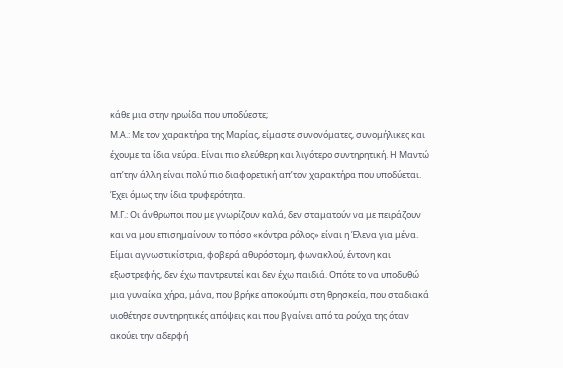κάθε μια στην ηρωίδα που υποδύεστε;
Μ.Α.: Με τον χαρακτήρα της Μαρίας, είμαστε συνονόματες, συνομήλικες και έχουμε τα ίδια νεύρα. Είναι πιο ελεύθερη και λιγότερο συντηρητική. Η Μαντώ απ’την άλλη είναι πολύ πιο διαφορετική απ’τον χαρακτήρα που υποδύεται. Έχει όμως την ίδια τρυφερότητα.
Μ.Γ.: Οι άνθρωποι που με γνωρίζουν καλά, δεν σταματούν να με πειράζουν και να μου επισημαίνουν το πόσο «κόντρα ρόλος» είναι η Έλενα για μένα. Είμαι αγνωστικίστρια, φοβερά αθυρόστομη, φωνακλού, έντονη και εξωστρεφής, δεν έχω παντρευτεί και δεν έχω παιδιά. Οπότε το να υποδυθώ μια γυναίκα χήρα, μάνα, που βρήκε αποκούμπι στη θρησκεία, που σταδιακά υιοθέτησε συντηρητικές απόψεις και που βγαίνει από τα ρούχα της όταν ακούει την αδερφή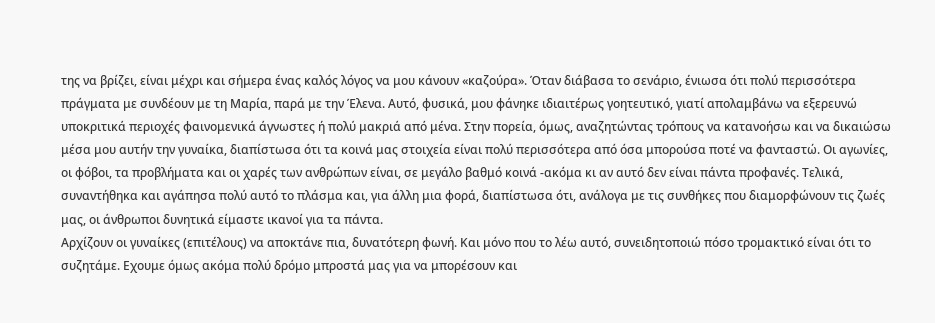της να βρίζει, είναι μέχρι και σήμερα ένας καλός λόγος να μου κάνουν «καζούρα». Όταν διάβασα το σενάριο, ένιωσα ότι πολύ περισσότερα πράγματα με συνδέουν με τη Μαρία, παρά με την Έλενα. Αυτό, φυσικά, μου φάνηκε ιδιαιτέρως γοητευτικό, γιατί απολαμβάνω να εξερευνώ υποκριτικά περιοχές φαινομενικά άγνωστες ή πολύ μακριά από μένα. Στην πορεία, όμως, αναζητώντας τρόπους να κατανοήσω και να δικαιώσω μέσα μου αυτήν την γυναίκα, διαπίστωσα ότι τα κοινά μας στοιχεία είναι πολύ περισσότερα από όσα μπορούσα ποτέ να φανταστώ. Οι αγωνίες, οι φόβοι, τα προβλήματα και οι χαρές των ανθρώπων είναι, σε μεγάλο βαθμό κοινά -ακόμα κι αν αυτό δεν είναι πάντα προφανές. Τελικά, συναντήθηκα και αγάπησα πολύ αυτό το πλάσμα και, για άλλη μια φορά, διαπίστωσα ότι, ανάλογα με τις συνθήκες που διαμορφώνουν τις ζωές μας, οι άνθρωποι δυνητικά είμαστε ικανοί για τα πάντα.
Αρχίζουν οι γυναίκες (επιτέλους) να αποκτάνε πια, δυνατότερη φωνή. Και μόνο που το λέω αυτό, συνειδητοποιώ πόσο τρομακτικό είναι ότι το συζητάμε. Εχουμε όμως ακόμα πολύ δρόμο μπροστά μας για να μπορέσουν και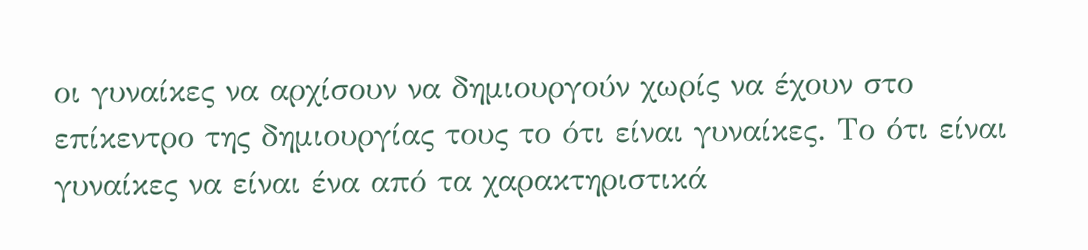οι γυναίκες να αρχίσουν να δημιουργούν χωρίς να έχουν στο επίκεντρο της δημιουργίας τους το ότι είναι γυναίκες. Το ότι είναι γυναίκες να είναι ένα από τα χαρακτηριστικά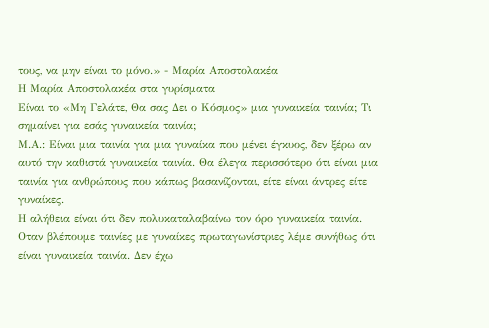τους, να μην είναι το μόνο.» - Μαρία Αποστολακέα
Η Μαρία Αποστολακέα στα γυρίσματα
Είναι το «Μη Γελάτε, Θα σας Δει ο Κόσμος» μια γυναικεία ταινία; Τι σημαίνει για εσάς γυναικεία ταινία;
Μ.Α.: Είναι μια ταινία για μια γυναίκα που μένει έγκυος, δεν ξέρω αν αυτό την καθιστά γυναικεία ταινία. Θα έλεγα περισσότερο ότι είναι μια ταινία για ανθρώπους που κάπως βασανίζονται, είτε είναι άντρες είτε γυναίκες.
Η αλήθεια είναι ότι δεν πολυκαταλαβαίνω τον όρο γυναικεία ταινία. Οταν βλέπουμε ταινίες με γυναίκες πρωταγωνίστριες λέμε συνήθως ότι είναι γυναικεία ταινία. Δεν έχω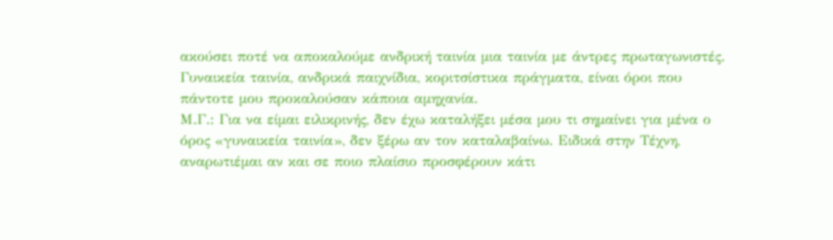ακούσει ποτέ να αποκαλούμε ανδρική ταινία μια ταινία με άντρες πρωταγωνιστές. Γυναικεία ταινία, ανδρικά παιχνίδια, κοριτσίστικα πράγματα, είναι όροι που πάντοτε μου προκαλούσαν κάποια αμηχανία.
Μ.Γ.: Για να είμαι ειλικρινής, δεν έχω καταλήξει μέσα μου τι σημαίνει για μένα ο όρος «γυναικεία ταινία», δεν ξέρω αν τον καταλαβαίνω. Ειδικά στην Τέχνη, αναρωτιέμαι αν και σε ποιο πλαίσιο προσφέρουν κάτι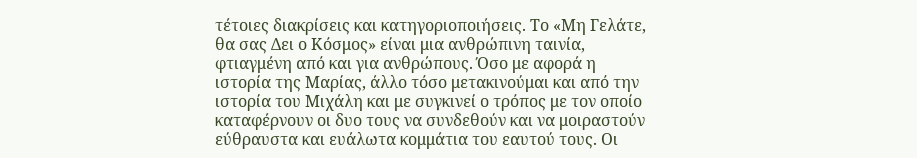τέτοιες διακρίσεις και κατηγοριοποιήσεις. Το «Μη Γελάτε, θα σας Δει ο Κόσμος» είναι μια ανθρώπινη ταινία, φτιαγμένη από και για ανθρώπους. Όσο με αφορά η ιστορία της Μαρίας, άλλο τόσο μετακινούμαι και από την ιστορία του Μιχάλη και με συγκινεί ο τρόπος με τον οποίο καταφέρνουν οι δυο τους να συνδεθούν και να μοιραστούν εύθραυστα και ευάλωτα κομμάτια του εαυτού τους. Οι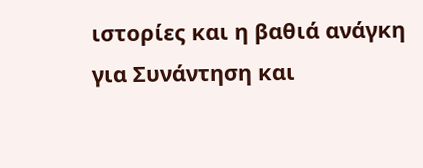ιστορίες και η βαθιά ανάγκη για Συνάντηση και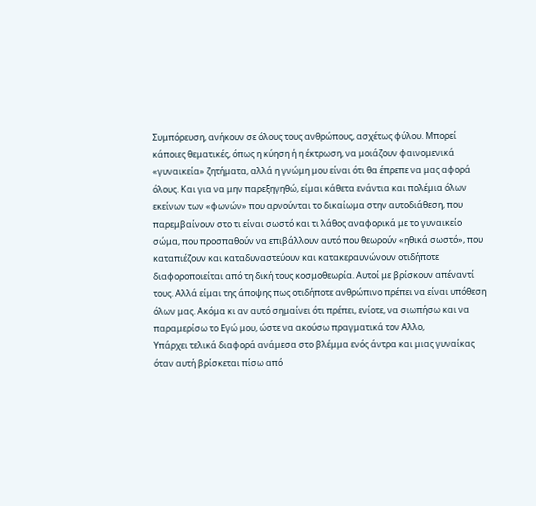Συμπόρευση, ανήκουν σε όλους τους ανθρώπους, ασχέτως φύλου. Μπορεί κάποιες θεματικές, όπως η κύηση ή η έκτρωση, να μοιάζουν φαινομενικά «γυναικεία» ζητήματα, αλλά η γνώμη μου είναι ότι θα έπρεπε να μας αφορά όλους. Και για να μην παρεξηγηθώ, είμαι κάθετα ενάντια και πολέμια όλων εκείνων των «φωνών» που αρνούνται το δικαίωμα στην αυτοδιάθεση, που παρεμβαίνουν στο τι είναι σωστό και τι λάθος αναφορικά με το γυναικείο σώμα, που προσπαθούν να επιβάλλουν αυτό που θεωρούν «ηθικά σωστό», που καταπιέζουν και καταδυναστεύουν και κατακεραυνώνουν οτιδήποτε διαφοροποιείται από τη δική τους κοσμοθεωρία. Αυτοί με βρίσκουν απέναντί τους. Αλλά είμαι της άποψης πως οτιδήποτε ανθρώπινο πρέπει να είναι υπόθεση όλων μας. Ακόμα κι αν αυτό σημαίνει ότι πρέπει, ενίοτε, να σιωπήσω και να παραμερίσω το Εγώ μου, ώστε να ακούσω πραγματικά τον Αλλο,
Υπάρχει τελικά διαφορά ανάμεσα στο βλέμμα ενός άντρα και μιας γυναίκας όταν αυτή βρίσκεται πίσω από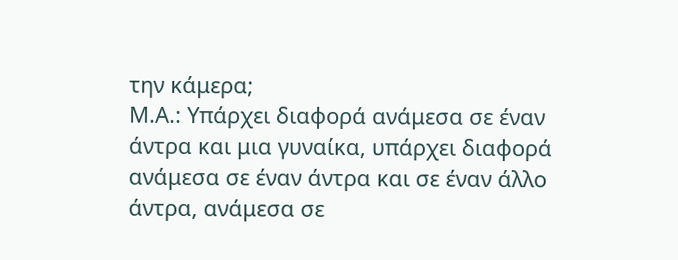την κάμερα;
Μ.Α.: Υπάρχει διαφορά ανάμεσα σε έναν άντρα και μια γυναίκα, υπάρχει διαφορά ανάμεσα σε έναν άντρα και σε έναν άλλο άντρα, ανάμεσα σε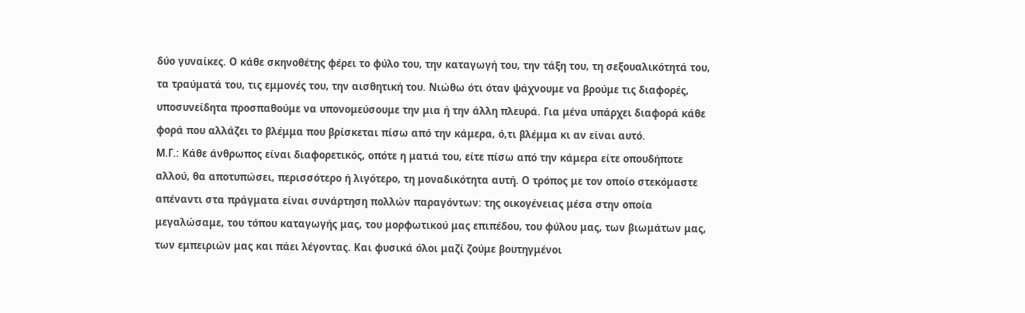δύο γυναίκες. Ο κάθε σκηνοθέτης φέρει το φύλο του, την καταγωγή του, την τάξη του, τη σεξουαλικότητά του, τα τραύματά του, τις εμμονές του, την αισθητική του. Νιώθω ότι όταν ψάχνουμε να βρούμε τις διαφορές, υποσυνείδητα προσπαθούμε να υπονομεύσουμε την μια ή την άλλη πλευρά. Για μένα υπάρχει διαφορά κάθε φορά που αλλάζει το βλέμμα που βρίσκεται πίσω από την κάμερα, ό,τι βλέμμα κι αν είναι αυτό.
Μ.Γ.: Κάθε άνθρωπος είναι διαφορετικός, οπότε η ματιά του, είτε πίσω από την κάμερα είτε οπουδήποτε αλλού, θα αποτυπώσει, περισσότερο ή λιγότερο, τη μοναδικότητα αυτή. Ο τρόπος με τον οποίο στεκόμαστε απέναντι στα πράγματα είναι συνάρτηση πολλών παραγόντων: της οικογένειας μέσα στην οποία μεγαλώσαμε, του τόπου καταγωγής μας, του μορφωτικού μας επιπέδου, του φύλου μας, των βιωμάτων μας, των εμπειριών μας και πάει λέγοντας. Και φυσικά όλοι μαζί ζούμε βουτηγμένοι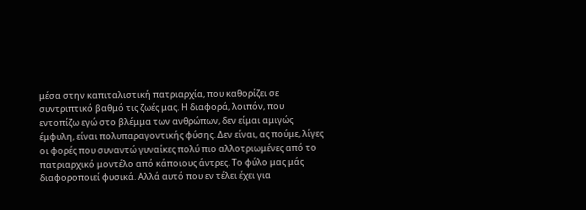μέσα στην καπιταλιστική πατριαρχία, που καθορίζει σε συντριπτικό βαθμό τις ζωές μας. Η διαφορά, λοιπόν, που εντοπίζω εγώ στο βλέμμα των ανθρώπων, δεν είμαι αμιγώς έμφυλη, είναι πολυπαραγοντικής φύσης. Δεν είναι, ας πούμε, λίγες οι φορές που συναντώ γυναίκες πολύ πιο αλλοτριωμένες από το πατριαρχικό μοντέλο από κάποιους άντρες. Το φύλο μας μάς διαφοροποιεί φυσικά. Αλλά αυτό που εν τέλει έχει για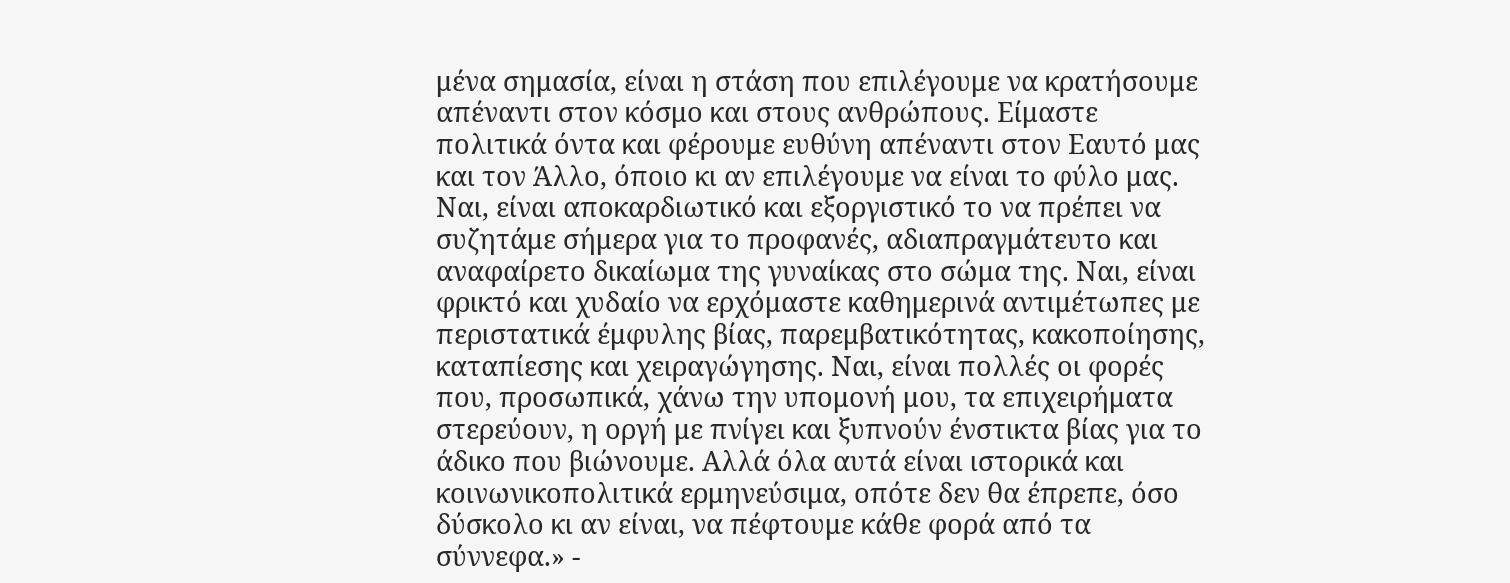μένα σημασία, είναι η στάση που επιλέγουμε να κρατήσουμε απέναντι στον κόσμο και στους ανθρώπους. Είμαστε πολιτικά όντα και φέρουμε ευθύνη απέναντι στον Εαυτό μας και τον Άλλο, όποιο κι αν επιλέγουμε να είναι το φύλο μας.
Ναι, είναι αποκαρδιωτικό και εξοργιστικό το να πρέπει να συζητάμε σήμερα για το προφανές, αδιαπραγμάτευτο και αναφαίρετο δικαίωμα της γυναίκας στο σώμα της. Ναι, είναι φρικτό και χυδαίο να ερχόμαστε καθημερινά αντιμέτωπες με περιστατικά έμφυλης βίας, παρεμβατικότητας, κακοποίησης, καταπίεσης και χειραγώγησης. Ναι, είναι πολλές οι φορές που, προσωπικά, χάνω την υπομονή μου, τα επιχειρήματα στερεύουν, η οργή με πνίγει και ξυπνούν ένστικτα βίας για το άδικο που βιώνουμε. Αλλά όλα αυτά είναι ιστορικά και κοινωνικοπολιτικά ερμηνεύσιμα, οπότε δεν θα έπρεπε, όσο δύσκολο κι αν είναι, να πέφτουμε κάθε φορά από τα σύννεφα.» -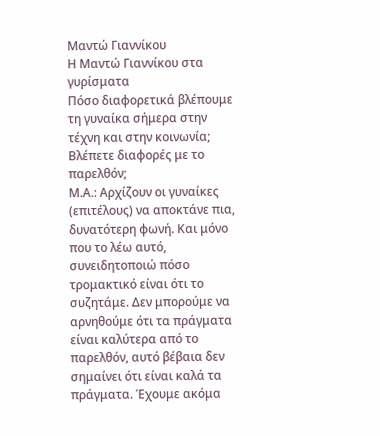Μαντώ Γιαννίκου
Η Μαντώ Γιαννίκου στα γυρίσματα
Πόσο διαφορετικά βλέπουμε τη γυναίκα σήμερα στην τέχνη και στην κοινωνία; Βλέπετε διαφορές με το παρελθόν;
Μ.Α.: Αρχίζουν οι γυναίκες (επιτέλους) να αποκτάνε πια, δυνατότερη φωνή. Και μόνο που το λέω αυτό, συνειδητοποιώ πόσο τρομακτικό είναι ότι το συζητάμε. Δεν μπορούμε να αρνηθούμε ότι τα πράγματα είναι καλύτερα από το παρελθόν, αυτό βέβαια δεν σημαίνει ότι είναι καλά τα πράγματα. Έχουμε ακόμα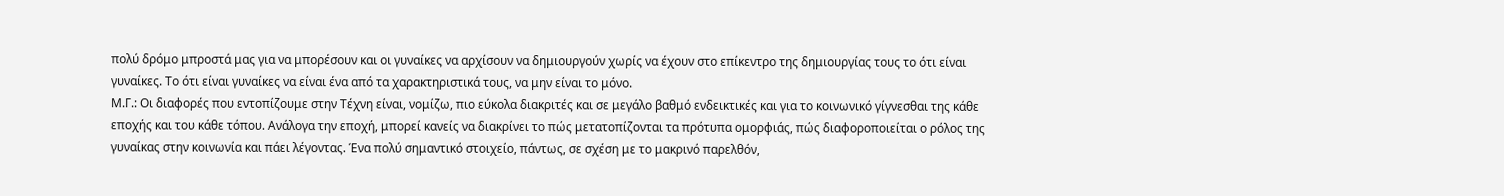πολύ δρόμο μπροστά μας για να μπορέσουν και οι γυναίκες να αρχίσουν να δημιουργούν χωρίς να έχουν στο επίκεντρο της δημιουργίας τους το ότι είναι γυναίκες. Το ότι είναι γυναίκες να είναι ένα από τα χαρακτηριστικά τους, να μην είναι το μόνο.
Μ.Γ.: Οι διαφορές που εντοπίζουμε στην Τέχνη είναι, νομίζω, πιο εύκολα διακριτές και σε μεγάλο βαθμό ενδεικτικές και για το κοινωνικό γίγνεσθαι της κάθε εποχής και του κάθε τόπου. Ανάλογα την εποχή, μπορεί κανείς να διακρίνει το πώς μετατοπίζονται τα πρότυπα ομορφιάς, πώς διαφοροποιείται ο ρόλος της γυναίκας στην κοινωνία και πάει λέγοντας. Ένα πολύ σημαντικό στοιχείο, πάντως, σε σχέση με το μακρινό παρελθόν,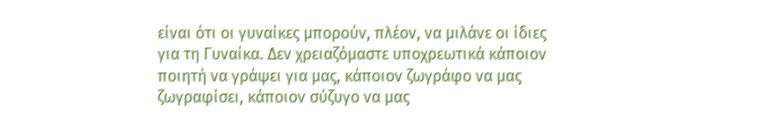είναι ότι οι γυναίκες μπορούν, πλέον, να μιλάνε οι ίδιες για τη Γυναίκα. Δεν χρειαζόμαστε υποχρεωτικά κάποιον ποιητή να γράψει για μας, κάποιον ζωγράφο να μας ζωγραφίσει, κάποιον σύζυγο να μας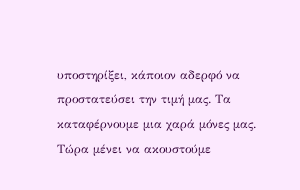υποστηρίξει, κάποιον αδερφό να προστατεύσει την τιμή μας. Τα καταφέρνουμε μια χαρά μόνες μας. Τώρα μένει να ακουστούμε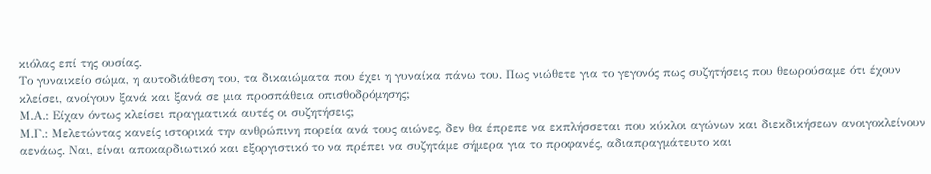κιόλας επί της ουσίας.
Το γυναικείο σώμα, η αυτοδιάθεση του, τα δικαιώματα που έχει η γυναίκα πάνω του. Πως νιώθετε για το γεγονός πως συζητήσεις που θεωρούσαμε ότι έχουν κλείσει, ανοίγουν ξανά και ξανά σε μια προσπάθεια οπισθοδρόμησης;
Μ.Α.: Είχαν όντως κλείσει πραγματικά αυτές οι συζητήσεις;
Μ.Γ.: Μελετώντας κανείς ιστορικά την ανθρώπινη πορεία ανά τους αιώνες, δεν θα έπρεπε να εκπλήσσεται που κύκλοι αγώνων και διεκδικήσεων ανοιγοκλείνουν αενάως. Ναι, είναι αποκαρδιωτικό και εξοργιστικό το να πρέπει να συζητάμε σήμερα για το προφανές, αδιαπραγμάτευτο και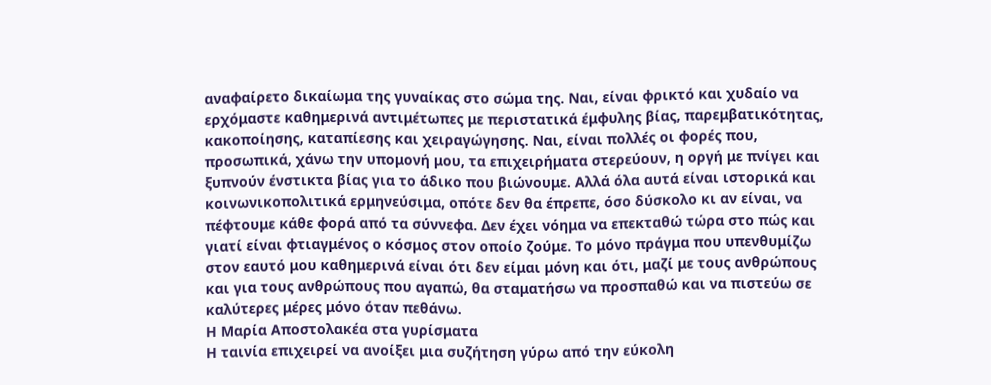αναφαίρετο δικαίωμα της γυναίκας στο σώμα της. Ναι, είναι φρικτό και χυδαίο να ερχόμαστε καθημερινά αντιμέτωπες με περιστατικά έμφυλης βίας, παρεμβατικότητας, κακοποίησης, καταπίεσης και χειραγώγησης. Ναι, είναι πολλές οι φορές που, προσωπικά, χάνω την υπομονή μου, τα επιχειρήματα στερεύουν, η οργή με πνίγει και ξυπνούν ένστικτα βίας για το άδικο που βιώνουμε. Αλλά όλα αυτά είναι ιστορικά και κοινωνικοπολιτικά ερμηνεύσιμα, οπότε δεν θα έπρεπε, όσο δύσκολο κι αν είναι, να πέφτουμε κάθε φορά από τα σύννεφα. Δεν έχει νόημα να επεκταθώ τώρα στο πώς και γιατί είναι φτιαγμένος ο κόσμος στον οποίο ζούμε. Το μόνο πράγμα που υπενθυμίζω στον εαυτό μου καθημερινά είναι ότι δεν είμαι μόνη και ότι, μαζί με τους ανθρώπους και για τους ανθρώπους που αγαπώ, θα σταματήσω να προσπαθώ και να πιστεύω σε καλύτερες μέρες μόνο όταν πεθάνω.
Η Μαρία Αποστολακέα στα γυρίσματα
Η ταινία επιχειρεί να ανοίξει μια συζήτηση γύρω από την εύκολη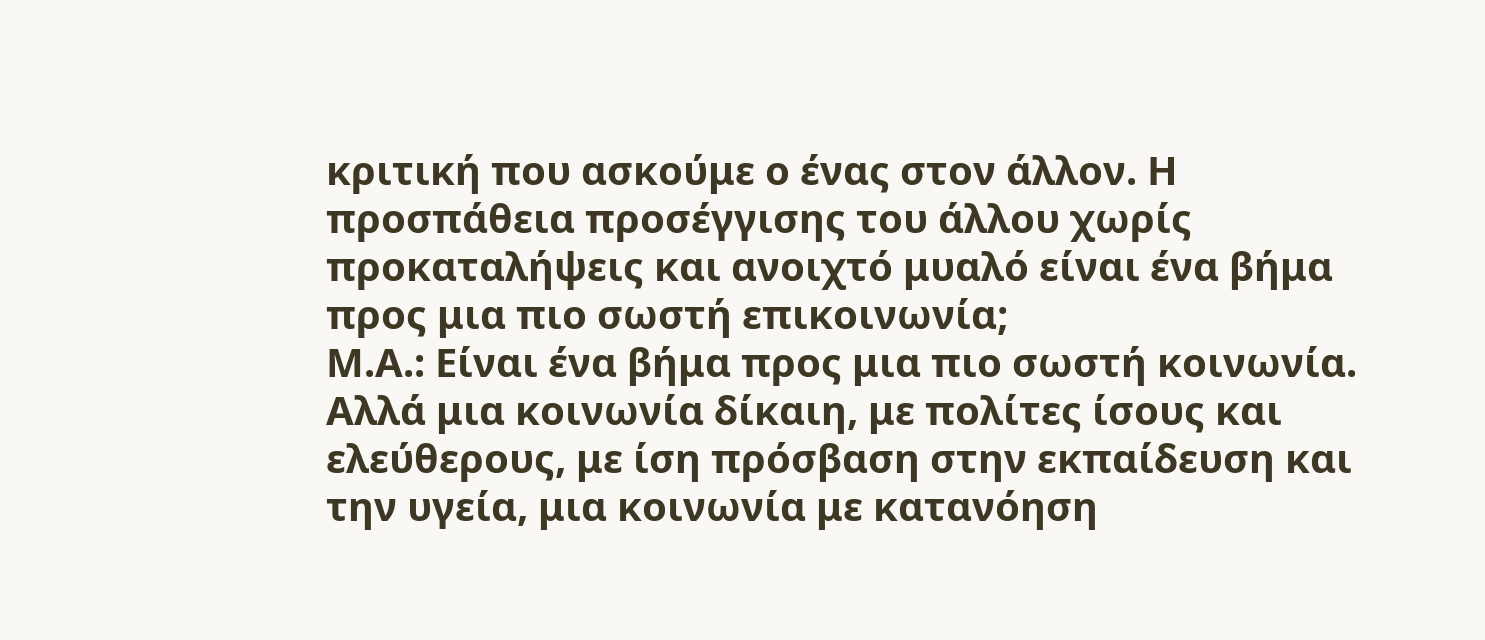κριτική που ασκούμε ο ένας στον άλλον. Η προσπάθεια προσέγγισης του άλλου χωρίς προκαταλήψεις και ανοιχτό μυαλό είναι ένα βήμα προς μια πιο σωστή επικοινωνία;
Μ.Α.: Είναι ένα βήμα προς μια πιο σωστή κοινωνία. Αλλά μια κοινωνία δίκαιη, με πολίτες ίσους και ελεύθερους, με ίση πρόσβαση στην εκπαίδευση και την υγεία, μια κοινωνία με κατανόηση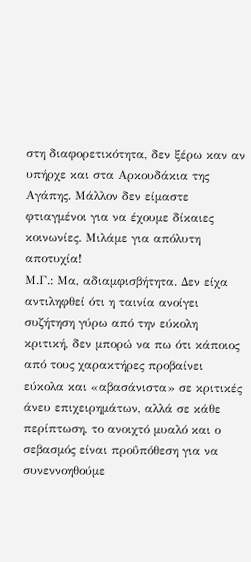στη διαφορετικότητα, δεν ξέρω καν αν υπήρχε και στα Αρκουδάκια της Αγάπης. Μάλλον δεν είμαστε φτιαγμένοι για να έχουμε δίκαιες κοινωνίες. Μιλάμε για απόλυτη αποτυχία!
Μ.Γ.: Μα, αδιαμφισβήτητα. Δεν είχα αντιληφθεί ότι η ταινία ανοίγει συζήτηση γύρω από την εύκολη κριτική, δεν μπορώ να πω ότι κάποιος από τους χαρακτήρες προβαίνει εύκολα και «αβασάνιστα» σε κριτικές άνευ επιχειρημάτων, αλλά σε κάθε περίπτωση, το ανοιχτό μυαλό και ο σεβασμός είναι προΰπόθεση για να συνεννοηθούμε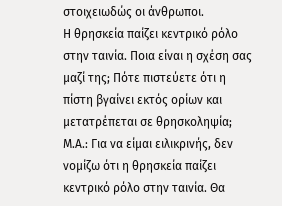στοιχειωδώς οι άνθρωποι.
Η θρησκεία παίζει κεντρικό ρόλο στην ταινία. Ποια είναι η σχέση σας μαζί της; Πότε πιστεύετε ότι η πίστη βγαίνει εκτός ορίων και μετατρέπεται σε θρησκοληψία;
Μ.Α.: Για να είμαι ειλικρινής, δεν νομίζω ότι η θρησκεία παίζει κεντρικό ρόλο στην ταινία. Θα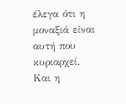έλεγα ότι η μοναξιά είναι αυτή που κυριαρχεί. Και η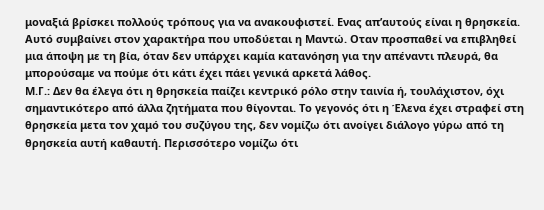μοναξιά βρίσκει πολλούς τρόπους για να ανακουφιστεί. Ενας απ’αυτούς είναι η θρησκεία. Αυτό συμβαίνει στον χαρακτήρα που υποδύεται η Μαντώ. Οταν προσπαθεί να επιβληθεί μια άποψη με τη βία, όταν δεν υπάρχει καμία κατανόηση για την απέναντι πλευρά, θα μπορούσαμε να πούμε ότι κάτι έχει πάει γενικά αρκετά λάθος.
Μ.Γ.: Δεν θα έλεγα ότι η θρησκεία παίζει κεντρικό ρόλο στην ταινία ή, τουλάχιστον, όχι σημαντικότερο από άλλα ζητήματα που θίγονται. Το γεγονός ότι η Έλενα έχει στραφεί στη θρησκεία μετα τον χαμό του συζύγου της, δεν νομίζω ότι ανοίγει διάλογο γύρω από τη θρησκεία αυτή καθαυτή. Περισσότερο νομίζω ότι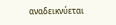αναδεικνύεται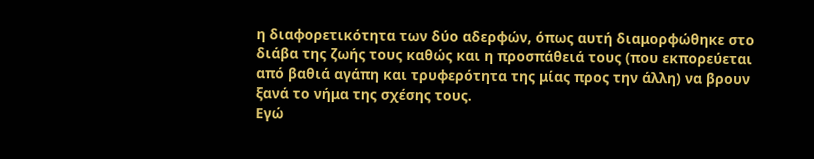η διαφορετικότητα των δύο αδερφών, όπως αυτή διαμορφώθηκε στο διάβα της ζωής τους καθώς και η προσπάθειά τους (που εκπορεύεται από βαθιά αγάπη και τρυφερότητα της μίας προς την άλλη) να βρουν ξανά το νήμα της σχέσης τους.
Εγώ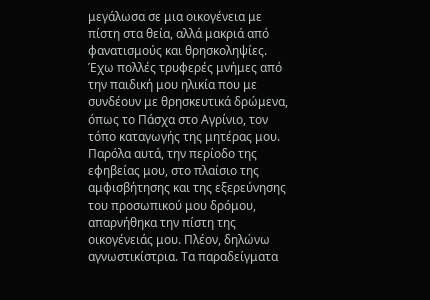μεγάλωσα σε μια οικογένεια με πίστη στα θεία, αλλά μακριά από φανατισμούς και θρησκοληψίες. Έχω πολλές τρυφερές μνήμες από την παιδική μου ηλικία που με συνδέουν με θρησκευτικά δρώμενα, όπως το Πάσχα στο Αγρίνιο, τον τόπο καταγωγής της μητέρας μου. Παρόλα αυτά, την περίοδο της εφηβείας μου, στο πλαίσιο της αμφισβήτησης και της εξερεύνησης του προσωπικού μου δρόμου, απαρνήθηκα την πίστη της οικογένειάς μου. Πλέον, δηλώνω αγνωστικίστρια. Τα παραδείγματα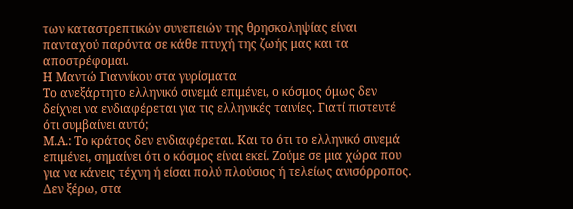των καταστρεπτικών συνεπειών της θρησκοληψίας είναι πανταχού παρόντα σε κάθε πτυχή της ζωής μας και τα αποστρέφομαι.
Η Μαντώ Γιαννίκου στα γυρίσματα
Το ανεξάρτητο ελληνικό σινεμά επιμένει, ο κόσμος όμως δεν δείχνει να ενδιαφέρεται για τις ελληνικές ταινίες. Γιατί πιστευτέ ότι συμβαίνει αυτό;
Μ.Α.: Το κράτος δεν ενδιαφέρεται. Και το ότι το ελληνικό σινεμά επιμένει, σημαίνει ότι ο κόσμος είναι εκεί. Ζούμε σε μια χώρα που για να κάνεις τέχνη ή είσαι πολύ πλούσιος ή τελείως ανισόρροπος. Δεν ξέρω, στα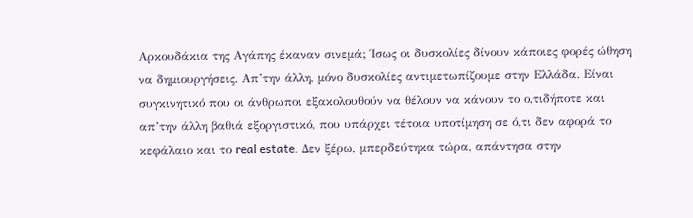Αρκουδάκια της Αγάπης έκαναν σινεμά; Ίσως οι δυσκολίες δίνουν κάποιες φορές ώθηση να δημιουργήσεις. Απ’την άλλη, μόνο δυσκολίες αντιμετωπίζουμε στην Ελλάδα. Είναι συγκινητικό που οι άνθρωποι εξακολουθούν να θέλουν να κάνουν το ο,τιδήποτε και απ’την άλλη βαθιά εξοργιστικό, που υπάρχει τέτοια υποτίμηση σε ό,τι δεν αφορά το κεφάλαιο και το real estate. Δεν ξέρω, μπερδεύτηκα τώρα, απάντησα στην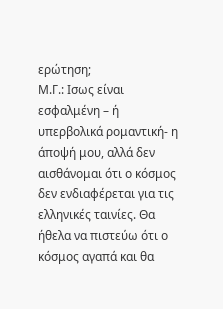ερώτηση;
Μ.Γ.: Ισως είναι εσφαλμένη – ή υπερβολικά ρομαντική- η άποψή μου, αλλά δεν αισθάνομαι ότι ο κόσμος δεν ενδιαφέρεται για τις ελληνικές ταινίες. Θα ήθελα να πιστεύω ότι ο κόσμος αγαπά και θα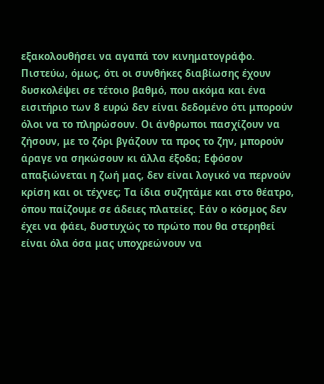εξακολουθήσει να αγαπά τον κινηματογράφο. Πιστεύω, όμως, ότι οι συνθήκες διαβίωσης έχουν δυσκολέψει σε τέτοιο βαθμό, που ακόμα και ένα εισιτήριο των 8 ευρώ δεν είναι δεδομένο ότι μπορούν όλοι να το πληρώσουν. Οι άνθρωποι πασχίζουν να ζήσουν, με το ζόρι βγάζουν τα προς το ζην, μπορούν άραγε να σηκώσουν κι άλλα έξοδα; Εφόσον απαξιώνεται η ζωή μας, δεν είναι λογικό να περνούν κρίση και οι τέχνες; Τα ίδια συζητάμε και στο θέατρο, όπου παίζουμε σε άδειες πλατείες. Εάν ο κόσμος δεν έχει να φάει, δυστυχώς το πρώτο που θα στερηθεί είναι όλα όσα μας υποχρεώνουν να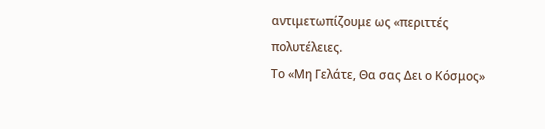αντιμετωπίζουμε ως «περιττές πολυτέλειες.
Το «Μη Γελάτε, Θα σας Δει ο Κόσμος»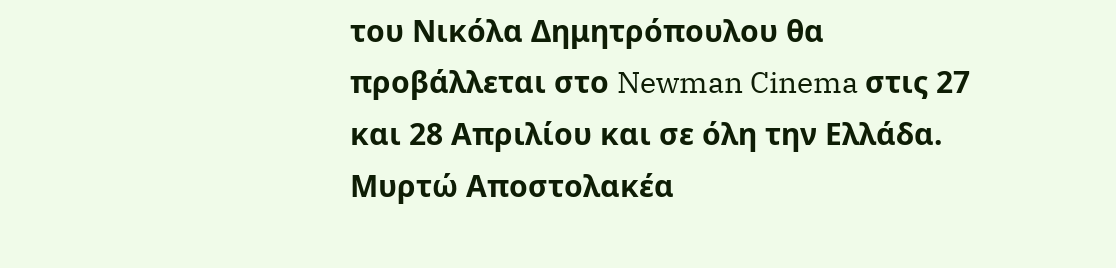του Νικόλα Δημητρόπουλου θα προβάλλεται στο Newman Cinema στις 27 και 28 Απριλίου και σε όλη την Ελλάδα.
Μυρτώ Αποστολακέα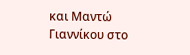και Μαντώ Γιαννίκου στο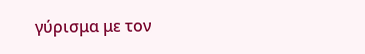γύρισμα με τον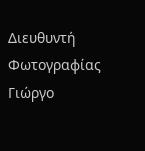Διευθυντή Φωτογραφίας Γιώργο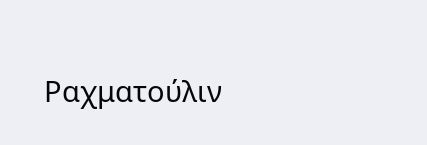Ραχματούλιν